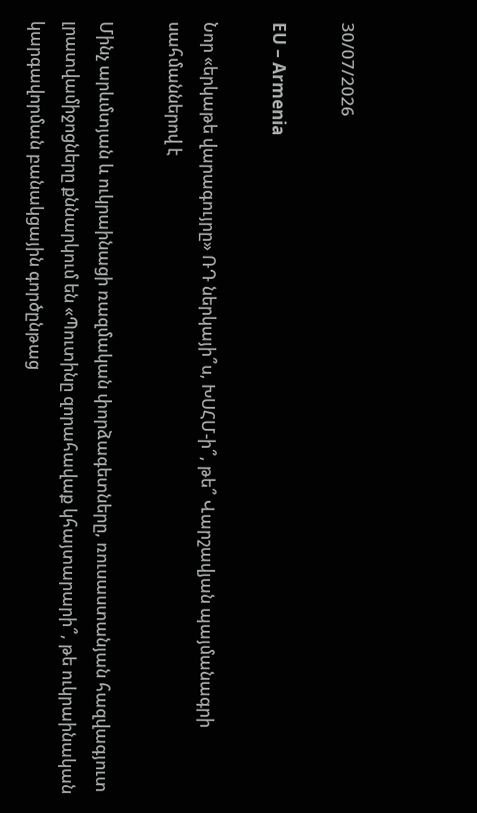30/07/2026

EU – Armenia

Նոր «երկաթե վարագույրը» ՌԴ ներկայի՞ս, ԽՍՀՄ-ի՞, թե՞ Վարշավյան պայմանագրի սահմաններով է

Մինչ արևմտյան և ուկրաինացի ռազմական փորձագետները, ռուսաստանյան հազվագյուտ լրատվամիջոցները քննարկում են «Պուտինը զորահավաք կհայտարարի՞, թե ուկրաինական կարգավորման բանակցային գործընթաց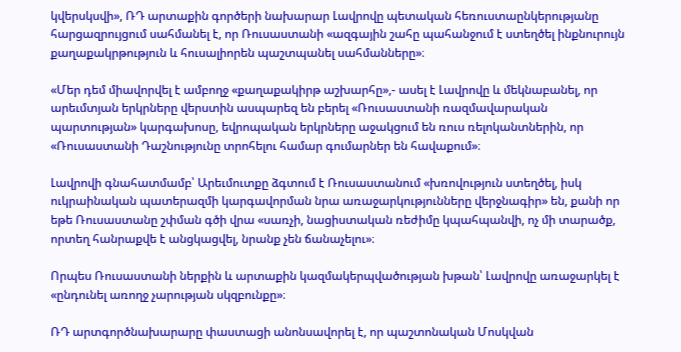կվերսկսվի», ՌԴ արտաքին գործերի նախարար Լավրովը պետական հեռուստաընկերությանը հարցազրույցում սահմանել է, որ Ռուսաստանի «ազգային շահը պահանջում է ստեղծել ինքնուրույն քաղաքակրթություն և հուսալիորեն պաշտպանել սահմանները»։

«Մեր դեմ միավորվել է ամբողջ «քաղաքակիրթ աշխարհը»,- ասել է Լավրովը և մեկնաբանել, որ արեւմտյան երկրները վերստին ասպարեզ են բերել «Ռուսաստանի ռազմավարական պարտության» կարգախոսը, եվրոպական երկրները աջակցում են ռուս ռելոկանտներին, որ «Ռուսաստանի Դաշնությունը տրոհելու համար գումարներ են հավաքում»։

Լավրովի գնահատմամբ՝ Արեւմուտքը ձգտում է Ռուսաստանում «խռովություն ստեղծել, իսկ ուկրաինական պատերազմի կարգավորման նրա առաջարկությունները վերջնագիր» են, քանի որ եթե Ռուսաստանը շփման գծի վրա «սառչի, նացիստական ռեժիմը կպահպանվի, ոչ մի տարածք, որտեղ հանրաքվե է անցկացվել, նրանք չեն ճանաչելու»։

Որպես Ռուսաստանի ներքին և արտաքին կազմակերպվածության խթան՝ Լավրովը առաջարկել է «ընդունել առողջ չարության սկզբունքը»։

ՌԴ արտգործնախարարը փաստացի անոնսավորել է, որ պաշտոնական Մոսկվան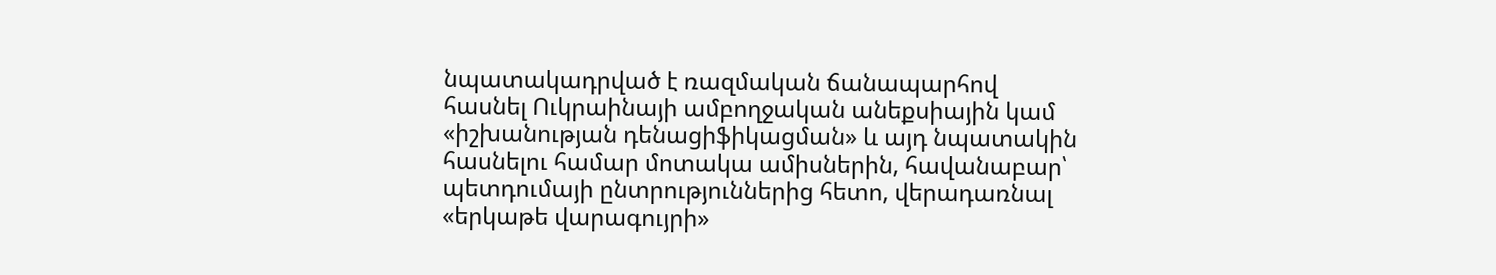նպատակադրված է ռազմական ճանապարհով հասնել Ուկրաինայի ամբողջական անեքսիային կամ «իշխանության դենացիֆիկացման» և այդ նպատակին հասնելու համար մոտակա ամիսներին, հավանաբար՝ պետդումայի ընտրություններից հետո, վերադառնալ «երկաթե վարագույրի»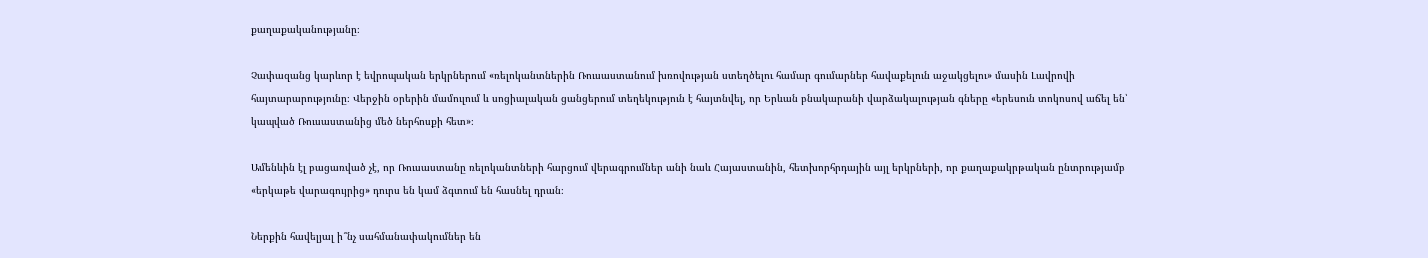քաղաքականությանը։

Չափազանց կարևոր է եվրոպական երկրներում «ռելոկանտներին Ռուսաստանում խռովության ստեղծելու համար գումարներ հավաքելուն աջակցելու» մասին Լավրովի հայտարարությունը։ Վերջին օրերին մամուլում և սոցիալական ցանցերում տեղեկություն է հայտնվել, որ Երևան բնակարանի վարձակալության գները «երեսուն տոկոսով աճել են՝ կապված Ռուսաստանից մեծ ներհոսքի հետ»։

Ամենևին էլ բացառված չէ, որ Ռուսաստանը ռելոկանտների հարցում վերագրումներ անի նաև Հայաստանին, հետխորհրդային այլ երկրների, որ քաղաքակրթական ընտրությամբ «երկաթե վարագույրից» դուրս են կամ ձգտում են հասնել դրան։

Ներքին հավելյալ ի՞նչ սահմանափակումներ են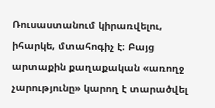Ռուսաստանում կիրառվելու, իհարկե, մտահոգիչ է։ Բայց արտաքին քաղաքական «առողջ չարությունը» կարող է տարածվել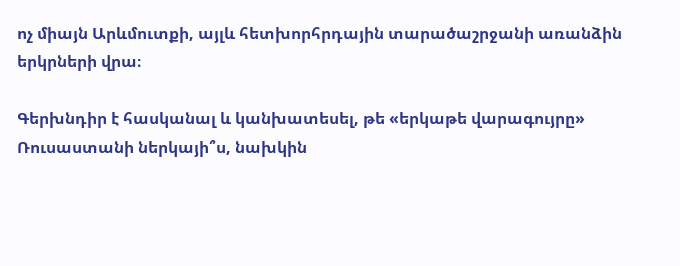ոչ միայն Արևմուտքի, այլև հետխորհրդային տարածաշրջանի առանձին երկրների վրա։

Գերխնդիր է հասկանալ և կանխատեսել, թե «երկաթե վարագույրը» Ռուսաստանի ներկայի՞ս, նախկին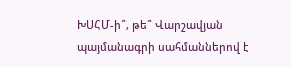ԽՍՀՄ-ի՞, թե՞ Վարշավյան պայմանագրի սահմաններով է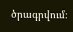ծրագրվում։